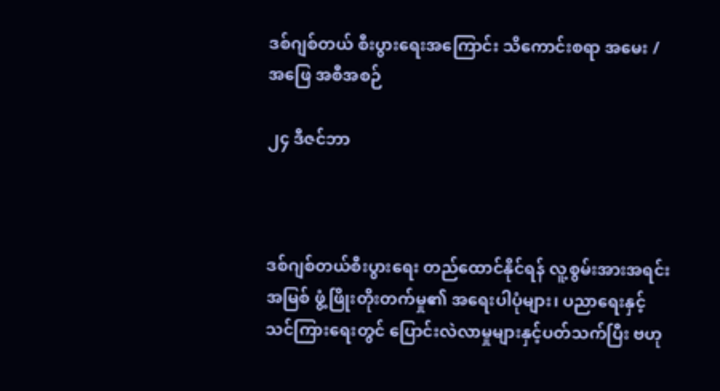ဒစ်ဂျစ်တယ် စီးပွားရေးအကြောင်း သိကောင်းစရာ အမေး / အဖြေ အစီအစဉ်

၂၄ ဒီဇင်ဘာ



ဒစ်ဂျစ်တယ်စီးပွားရေး တည်ထောင်နိုင်ရန် လူ့စွမ်းအားအရင်းအမြစ် ဖွံ့ဖြိုးတိုးတက်မှု၏ အရေးပါပုံများ၊ ပညာရေးနှင့် သင်ကြားရေးတွင် ပြောင်းလဲလာမှုများနှင့်ပတ်သက်ပြီး ဗဟု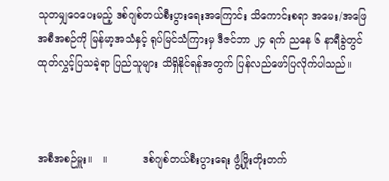သုတမျှဝေပေးမည့် ဒစ်ဂျစ်တယ်စီးပွားရေးအကြောင်း သိကောင်းစရာ အမေး/အဖြေအစီအစဉ်ကို မြန်မာ့အသံနှင့် ရုပ်မြင်သံကြားမှ ဒီဇင်ဘာ ၂၄ ရက် ညနေ ၆ နာရီခွဲတွင် ထုတ်လွှင့်ပြသခဲ့ရာ ပြည်သူများ သိရှိနိုင်ရန်အတွက် ပြန်လည်ဖော်ပြလိုက်ပါသည်။



အစီအစဉ်မှူး။   ။           ဒစ်ဂျစ်တယ်စီးပွားရေး ဖွံ့ဖြိုးတိုးတက်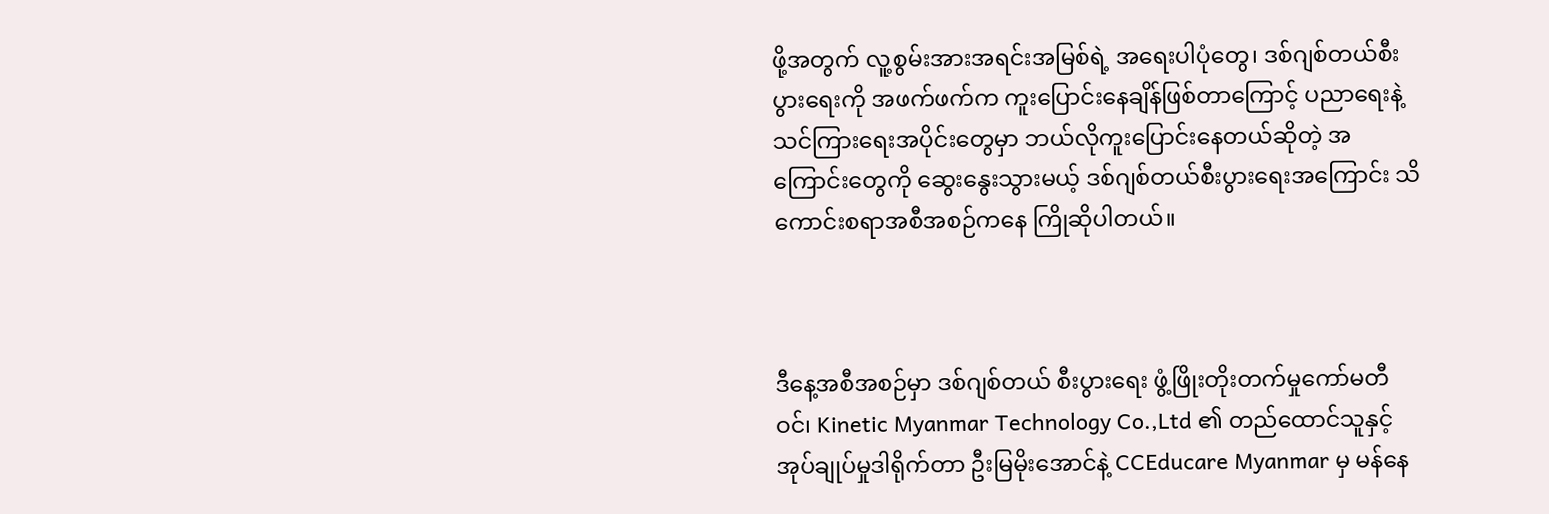ဖို့အတွက် လူ့စွမ်းအားအရင်းအမြစ်ရဲ့ အရေးပါပုံတွေ၊ ဒစ်ဂျစ်တယ်စီးပွားရေးကို အဖက်ဖက်က ကူးပြောင်းနေချိန်ဖြစ်တာကြောင့် ပညာရေးနဲ့ သင်ကြားရေးအပိုင်းတွေမှာ ဘယ်လိုကူးပြောင်းနေတယ်ဆိုတဲ့ အကြောင်းတွေကို ဆွေးနွေးသွားမယ့် ဒစ်ဂျစ်တယ်စီးပွားရေးအကြောင်း သိကောင်းစရာအစီအစဉ်ကနေ ကြိုဆိုပါတယ်။



ဒီနေ့အစီအစဉ်မှာ ဒစ်ဂျစ်တယ် စီးပွားရေး ဖွံ့ဖြိုးတိုးတက်မှုကော်မတီဝင်၊ Kinetic Myanmar Technology Co.,Ltd ၏ တည်ထောင်သူနှင့် အုပ်ချုပ်မှုဒါရိုက်တာ ဦးမြမိုးအောင်နဲ့ CCEducare Myanmar မှ မန်နေ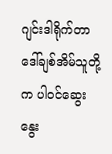ဂျင်းဒါရိုက်တာ ဒေါ်ချစ်အိမ်သူတို့က ပါဝင်ဆွေးနွေး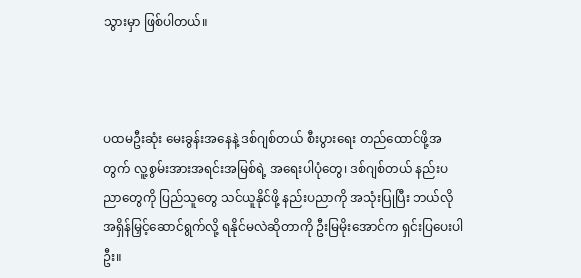သွားမှာ ဖြစ်ပါတယ်။



ပထမဦးဆုံး မေးခွန်းအနေနဲ့ ဒစ်ဂျစ်တယ် စီးပွားရေး တည်ထောင်ဖို့အတွက် လူ့စွမ်းအားအရင်းအမြစ်ရဲ့ အရေးပါပုံတွေ၊ ဒစ်ဂျစ်တယ် နည်းပညာတွေကို ပြည်သူတွေ သင်ယူနိုင်ဖို့ နည်းပညာကို အသုံးပြုပြီး ဘယ်လိုအရှိန်မြှင့်ဆောင်ရွက်လို့ ရနိုင်မလဲဆိုတာကို ဦးမြမိုးအောင်က ရှင်းပြပေးပါဦး။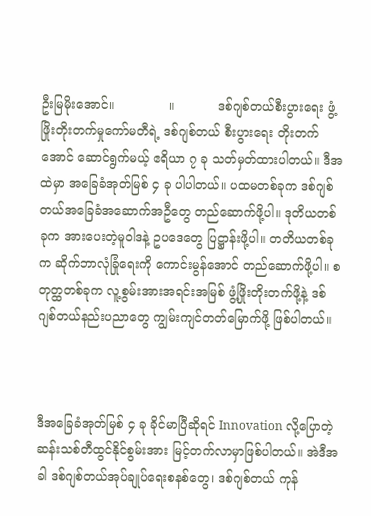ဦးမြမိုးအောင်။              ။           ဒစ်ဂျစ်တယ်စီးပွားရေး ဖွံ့ဖြိုးတိုးတက်မှုကော်မတီရဲ့ ဒစ်ဂျစ်တယ် စီးပွားရေး တိုးတက်အောင် ဆောင်ရွက်မယ့် ဧရိယာ ၇ ခု သတ်မှတ်ထားပါတယ်။ ဒီအထဲမှာ အခြေခံအုတ်မြစ် ၄ ခု ပါပါတယ်။ ပထမတစ်ခုက ဒစ်ဂျစ်တယ်အခြေခံအဆောက်အဦတွေ တည်ဆောက်ဖို့ပါ။ ဒုတိယတစ်ခုက အားပေးတဲ့မူဝါဒနဲ့ ဥပဒေတွေ ပြဋ္ဌာန်းဖို့ပါ။ တတိယတစ်ခုက ဆိုက်ဘာလုံခြုံရေးကို ကောင်းမွန်အောင် တည်ဆောက်ဖို့ပါ။ စတုတ္ထတစ်ခုက လူ့စွမ်းအားအရင်းအမြစ် ဖွံ့ဖြိုးတိုးတက်ဖို့နဲ့ ဒစ်ဂျစ်တယ်နည်းပညာတွေ ကျွမ်းကျင်တတ်မြောက်ဖို့ ဖြစ်ပါတယ်။



ဒီအခြေခံအုတ်မြစ် ၄ ခု ခိုင်မာပြီဆိုရင် Innovation လို့ပြောတဲ့ ဆန်းသစ်တီထွင်နိုင်စွမ်းအား မြင့်တက်လာမှာဖြစ်ပါတယ်။ အဲဒီအခါ ဒစ်ဂျစ်တယ်အုပ်ချုပ်ရေးစနစ်တွေ၊ ဒစ်ဂျစ်တယ် ကုန်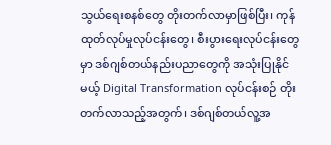သွယ်ရေးစနစ်တွေ တိုးတက်လာမှာဖြစ်ပြီး၊ ကုန်ထုတ်လုပ်မှုလုပ်ငန်းတွေ၊ စီးပွားရေးလုပ်ငန်းတွေမှာ ဒစ်ဂျစ်တယ်နည်းပညာတွေကို အသုံးပြုနိုင်မယ့် Digital Transformation လုပ်ငန်းစဉ် တိုးတက်လာသည့်အတွက်၊ ဒစ်ဂျစ်တယ်လူ့အ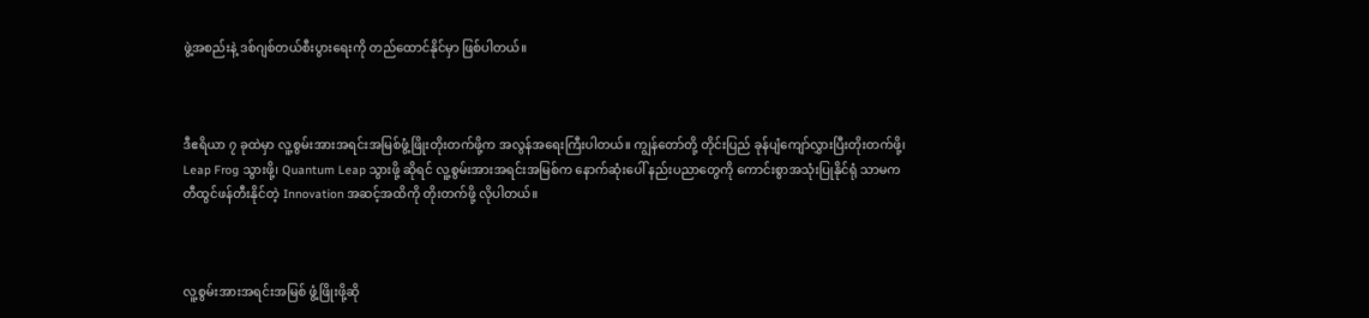ဖွဲ့အစည်းနဲ့ ဒစ်ဂျစ်တယ်စီးပွားရေးကို တည်ထောင်နိုင်မှာ ဖြစ်ပါတယ်။



ဒီဧရိယာ ၇ ခုထဲမှာ လူ့စွမ်းအားအရင်းအမြစ်ဖွံ့ဖြိုးတိုးတက်ဖို့က အလွန်အရေးကြီးပါတယ်။ ကျွန်တော်တို့ တိုင်းပြည် ခုန်ပျံကျော်လွှားပြီးတိုးတက်ဖို့၊ Leap Frog သွားဖို့၊ Quantum Leap သွားဖို့ ဆိုရင် လူ့စွမ်းအားအရင်းအမြစ်က နောက်ဆုံးပေါ် နည်းပညာတွေကို ကောင်းစွာအသုံးပြုနိုင်ရုံ သာမက တီထွင်ဖန်တီးနိုင်တဲ့ Innovation အဆင့်အထိကို တိုးတက်ဖို့ လိုပါတယ်။



လူ့စွမ်းအားအရင်းအမြစ် ဖွံ့ဖြိုးဖို့ဆို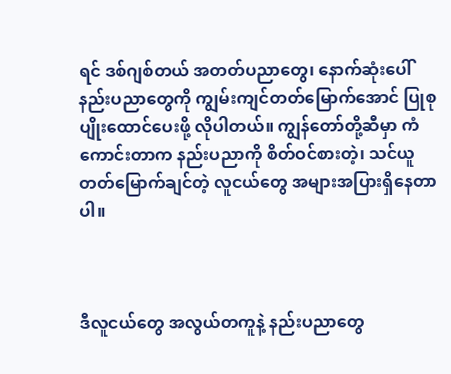ရင် ဒစ်ဂျစ်တယ် အတတ်ပညာတွေ၊ နောက်ဆုံးပေါ် နည်းပညာတွေကို ကျွမ်းကျင်တတ်မြောက်အောင် ပြုစုပျိုးထောင်ပေးဖို့ လိုပါတယ်။ ကျွန်တော်တို့ဆီမှာ ကံကောင်းတာက နည်းပညာကို စိတ်ဝင်စားတဲ့၊ သင်ယူတတ်မြောက်ချင်တဲ့ လူငယ်တွေ အများအပြားရှိနေတာပါ။



ဒီလူငယ်တွေ အလွယ်တကူနဲ့ နည်းပညာတွေ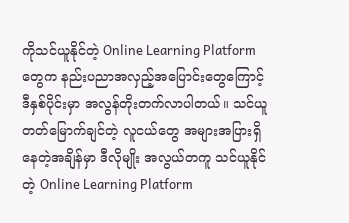ကိုသင်ယူနိုင်တဲ့ Online Learning Platform တွေက နည်းပညာအလှည့်အပြောင်းတွေကြောင့် ဒီနှစ်ပိုင်းမှာ အလွန်တိုးတက်လာပါတယ်။ သင်ယူတတ်‌မြောက်ချင်တဲ့ လူငယ်တွေ အများအပြားရှိနေတဲ့အချိန်မှာ ဒီလိုမျိုး အလွယ်တကူ သင်ယူနိုင်တဲ့ Online Learning Platform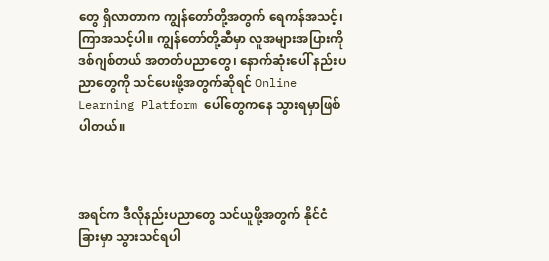တွေ ရှိလာတာက ကျွန်တော်တို့အတွက် ရေကန်အသင့်၊ ကြာအသင့်ပါ။ ကျွန်တော်တို့ဆီမှာ လူအများအပြားကို ဒစ်ဂျစ်တယ် အတတ်ပညာတွေ၊ နောက်ဆုံးပေါ် နည်းပညာတွေကို သင်ပေးဖို့အတွက်ဆိုရင် Online Learning Platform ပေါ်တွေကနေ သွားရမှာဖြစ်ပါတယ်။



အရင်က ဒီလိုနည်းပညာတွေ သင်ယူဖို့အတွက် နိုင်ငံခြားမှာ သွားသင်ရပါ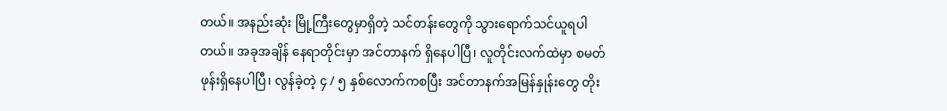တယ်။ အနည်းဆုံး မြို့ကြီးတွေမှာရှိတဲ့ သင်တန်းတွေကို သွားရောက်သင်ယူရပါတယ်။ အခုအချိန် နေရာတိုင်းမှာ အင်တာနက် ရှိနေပါပြီ၊ လူတိုင်းလက်ထဲမှာ စမတ်ဖုန်းရှိနေပါပြီ၊ လွန်ခဲ့တဲ့ ၄ / ၅ နှစ်လောက်ကစပြီး အင်တာနက်အမြန်နှုန်းတွေ တိုး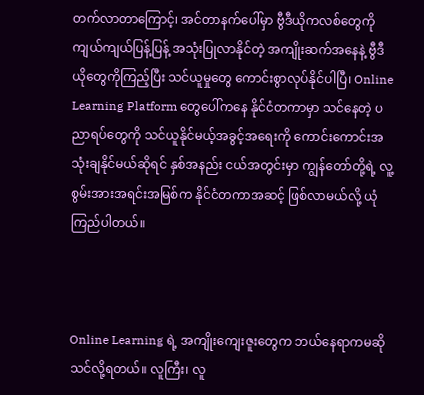တက်လာတာကြောင့်၊ အင်တာနက်ပေါ်မှာ ဗွီဒီယိုကလစ်တွေကို ကျယ်ကျယ်ပြန့်ပြန့် အသုံးပြုလာနိုင်တဲ့ အကျိုးဆက်အနေနဲ့ ဗွီဒီယိုတွေကိုကြည့်ပြီး သင်ယူမှုတွေ ကောင်းစွာလုပ်နိုင်ပါပြီ၊ Online Learning Platform တွေပေါ်ကနေ နိုင်ငံတကာမှာ သင်နေတဲ့ ပညာရပ်တွေကို သင်ယူနိုင်မယ့်အခွင့်အရေးကို ကောင်းကောင်းအသုံးချနိုင်မယ်ဆိုရင် နှစ်အနည်း ငယ်အတွင်းမှာ ကျွန်တော်တို့ရဲ့ လူ့စွမ်းအားအရင်းအမြစ်က နိုင်ငံတကာအဆင့် ဖြစ်လာမယ်လို့ ယုံကြည်ပါတယ်။



Online Learning ရဲ့ အကျိုးကျေးဇူးတွေက ဘယ်နေရာကမဆို သင်လို့ရတယ်။ လူကြီး၊ လူ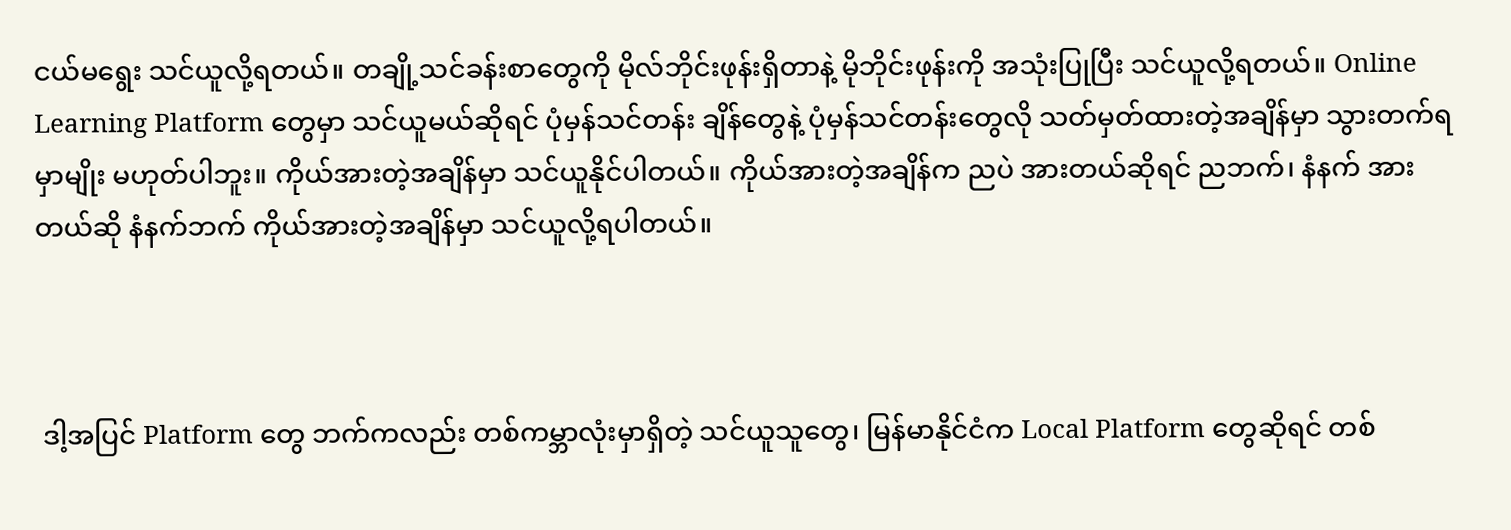ငယ်မရွေး သင်ယူလို့ရတယ်။ တချို့သင်ခန်းစာတွေကို မိုလ်ဘိုင်းဖုန်းရှိတာနဲ့ မိုဘိုင်းဖုန်းကို အသုံးပြုပြီး သင်ယူလို့ရတယ်။ Online Learning Platform တွေမှာ သင်ယူမယ်ဆိုရင် ပုံမှန်သင်တန်း ချိန်တွေနဲ့ ပုံမှန်သင်တန်းတွေလို သတ်မှတ်ထားတဲ့အချိန်မှာ သွားတက်ရမှာမျိုး မဟုတ်ပါဘူး။ ကိုယ်အားတဲ့အချိန်မှာ သင်ယူနိုင်ပါတယ်။ ကိုယ်အားတဲ့အချိန်က ညပဲ အားတယ်ဆိုရင် ညဘက်၊ နံနက် အားတယ်ဆို နံနက်ဘက် ကိုယ်အားတဲ့အချိန်မှာ သင်ယူလို့ရပါတယ်။



 ဒါ့အပြင် Platform တွေ ဘက်ကလည်း တစ်ကမ္ဘာလုံးမှာရှိတဲ့ သင်ယူသူတွေ၊ မြန်မာနိုင်ငံက Local Platform တွေဆိုရင် တစ်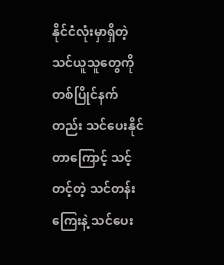နိုင်ငံလုံးမှာရှိတဲ့ သင်ယူသူတွေကို တစ်ပြိုင်နက်တည်း သင်ပေးနိုင်တာကြောင့် သင့်တင့်တဲ့ သင်တန်းကြေးနဲ့ သင်ပေး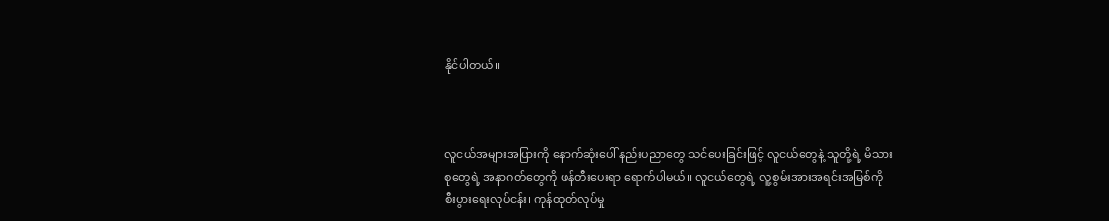နိုင်ပါတယ်။



လူငယ်အများအပြားကို နောက်ဆုံးပေါ် နည်းပညာတွေ သင်ပေးခြင်းဖြင့် လူငယ်တွေနဲ့ သူတို့ရဲ့ မိသားစုတွေရဲ့ အနာဂတ်တွေကို ဖန်တီးပေးရာ ရောက်ပါမယ်။ လူငယ်တွေရဲ့ လူ့စွမ်းအားအရင်းအမြစ်ကို စီးပွားရေးလုပ်ငန်း၊ ကုန်ထုတ်လုပ်မှု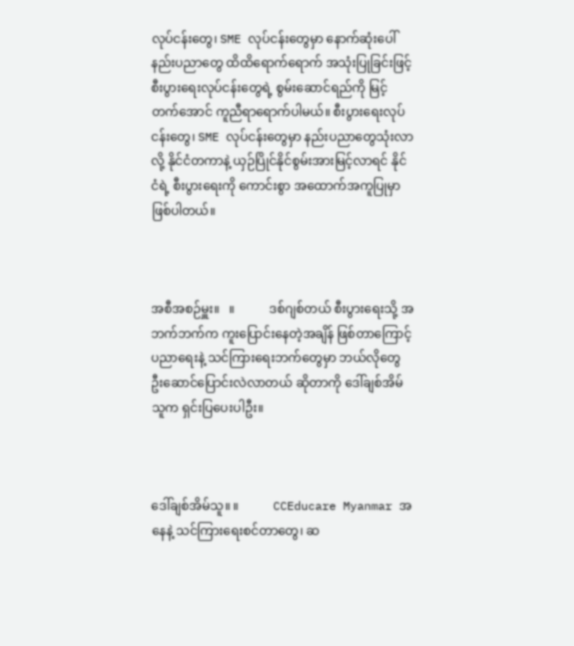လုပ်ငန်းတွေ၊ SME လုပ်ငန်းတွေမှာ နောက်ဆုံးပေါ် နည်းပညာတွေ ထိထိရောက်ရောက် အသုံးပြုခြင်းဖြင့် စီးပွားရေးလုပ်ငန်းတွေရဲ့ စွမ်းဆောင်ရည်ကို မြင့်တက်အောင် ကူညီရာရောက်ပါမယ်။ စီးပွားရေးလုပ်ငန်းတွေ၊ SME လုပ်ငန်းတွေမှာ နည်းပညာတွေသုံးလာလို့ နိုင်ငံတကာနဲ့ ယှဉ်ပြိုင်နိုင်စွမ်းအားမြင့်လာရင် နိုင်ငံရဲ့ စီးပွားရေးကို ကောင်းစွာ အထောက်အကူပြုမှာ ဖြစ်ပါတယ်။



အစီအစဉ်မှူး။   ။           ဒစ်ဂျစ်တယ် စီးပွားရေးသို့ အဘက်ဘက်က ကူးပြောင်းနေတဲ့အချိန် ဖြစ်တာကြောင့် ပညာရေးနဲ့ သင်ကြားရေးဘက်တွေမှာ ဘယ်လိုတွေ ဦးဆောင်ပြောင်းလဲလာတယ် ဆိုတာကို ဒေါ်ချစ်အိမ်သူက ရှင်းပြပေးပါဦး။



ဒေါ်ချစ်အိမ်သူ။ ။           CCEducare Myanmar အနေနဲ့ သင်ကြားရေးစင်တာတွေ၊ ဆ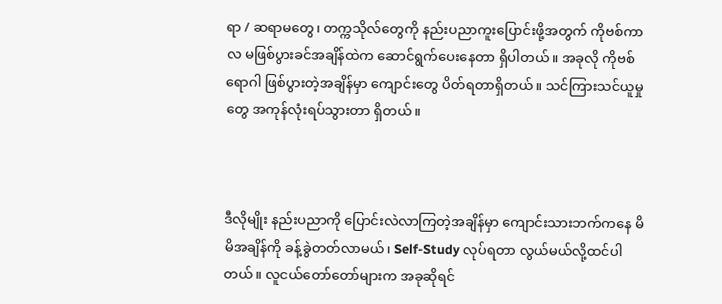ရာ / ဆရာမတွေ၊ တက္ကသိုလ်တွေကို နည်းပညာကူးပြောင်းဖို့အတွက် ကိုဗစ်ကာလ မဖြစ်ပွားခင်အချိန်ထဲက ဆောင်ရွက်ပေးနေတာ ရှိပါတယ်။ အခုလို ကိုဗစ်ရောဂါ ဖြစ်ပွားတဲ့အချိန်မှာ ကျောင်းတွေ ပိတ်ရတာရှိတယ်။ သင်ကြားသင်ယူမှုတွေ အကုန်လုံးရပ်သွားတာ ရှိတယ်။



ဒီလိုမျိုး နည်းပညာကို ပြောင်းလဲလာကြတဲ့အချိန်မှာ ကျောင်းသားဘက်ကနေ မိမိအချိန်ကို ခန့်ခွဲတတ်လာမယ်၊ Self-Study လုပ်ရတာ လွယ်မယ်လို့ထင်ပါတယ်။ လူငယ်တော်တော်များက အခုဆိုရင်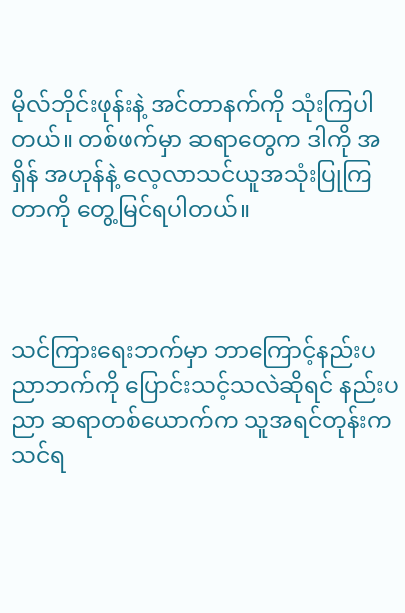မိုလ်ဘိုင်းဖုန်းနဲ့ အင်တာနက်ကို သုံးကြပါတယ်။ တစ်ဖက်မှာ ဆရာတွေက ဒါကို အရှိန် အဟုန်နဲ့ လေ့လာသင်ယူအသုံးပြုကြတာကို တွေ့မြင်ရပါတယ်။



သင်ကြားရေးဘက်မှာ ဘာကြောင့်နည်းပညာဘက်ကို ပြောင်းသင့်သလဲဆိုရင် နည်းပညာ ဆရာတစ်ယောက်က သူအရင်တုန်းက သင်ရ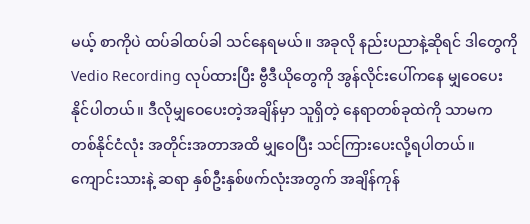မယ့် စာကိုပဲ ထပ်ခါထပ်ခါ သင်နေရမယ်။ အခုလို နည်းပညာနဲ့ဆိုရင် ဒါတွေကို Vedio Recording လုပ်ထားပြီး ဗွီဒီယိုတွေကို အွန်လိုင်းပေါ်ကနေ မျှဝေပေးနိုင်ပါတယ်။ ဒီလိုမျှဝေပေးတဲ့အချိန်မှာ သူရှိတဲ့ နေရာတစ်ခုထဲကို သာမက တစ်နိုင်ငံလုံး အတိုင်းအတာအထိ မျှဝေပြီး သင်ကြားပေးလို့ရပါတယ်။ ကျောင်းသားနဲ့ ဆရာ နှစ်ဦးနှစ်ဖက်လုံးအတွက် အချိန်ကုန်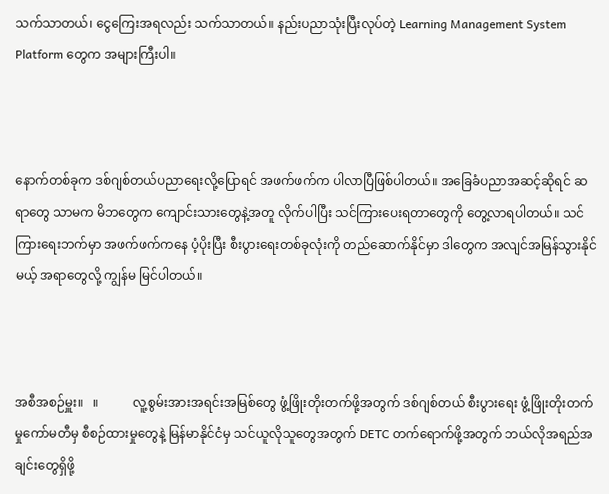သက်သာတယ်၊ ငွေကြေးအရလည်း သက်သာတယ်။ နည်းပညာသုံးပြီးလုပ်တဲ့ Learning Management System Platform တွေက အများကြီးပါ။



နောက်တစ်ခုက ဒစ်ဂျစ်တယ်ပညာရေးလို့ပြောရင် အဖက်ဖက်က ပါလာပြီဖြစ်ပါတယ်။ အခြေခံပညာအဆင့်ဆိုရင် ဆရာတွေ သာမက မိဘတွေက ကျောင်းသားတွေနဲ့အတူ လိုက်ပါပြီး သင်ကြားပေးရတာတွေကို တွေ့လာရပါတယ်။ သင်ကြားရေးဘက်မှာ အဖက်ဖက်ကနေ ပံ့ပိုးပြီး စီးပွားရေးတစ်ခုလုံးကို တည်ဆောက်နိုင်မှာ ဒါတွေက အလျင်အမြန်သွားနိုင်မယ့် အရာတွေလို့ ကျွန်မ မြင်ပါတယ်။



အစီအစဉ်မှူး။   ။           လူ့စွမ်းအားအရင်းအမြစ်တွေ ဖွံ့ဖြိုးတိုးတက်ဖို့အတွက် ဒစ်ဂျစ်တယ် စီးပွားရေး ဖွံ့ဖြိုးတိုးတက်မှုကော်မတီမှ စီစဉ်ထားမှုတွေနဲ့ မြန်မာနိုင်ငံမှ သင်ယူလိုသူတွေအတွက် DETC တက်ရောက်ဖို့အတွက် ဘယ်လိုအရည်အချင်းတွေရှိဖို့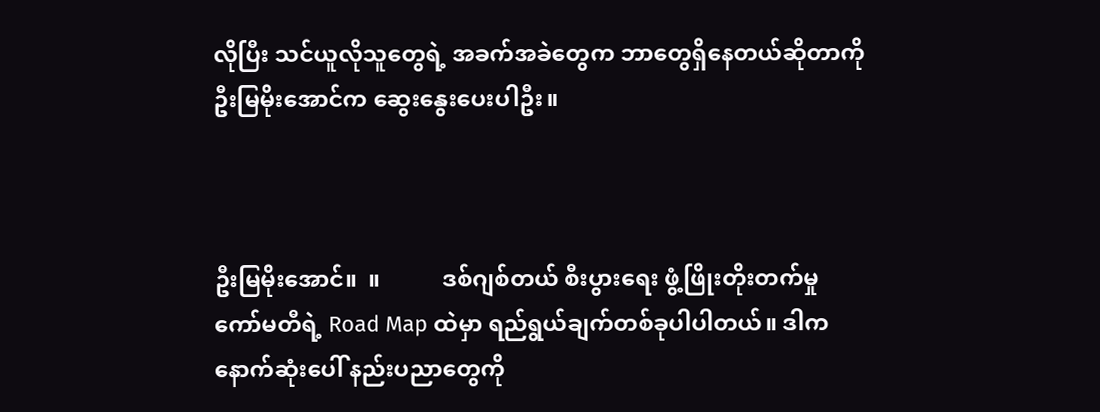လိုပြီး သင်ယူလိုသူတွေရဲ့ အခက်အခဲတွေက ဘာတွေရှိနေတယ်ဆိုတာကို ဦးမြမိုးအောင်က ဆွေးနွေးပေးပါဦး။



ဦးမြမိုးအောင်။  ။           ဒစ်ဂျစ်တယ် စီးပွားရေး ဖွံ့ဖြိုးတိုးတက်မှု ကော်မတီရဲ့ Road Map ထဲမှာ ရည်ရွယ်ချက်တစ်ခုပါပါတယ်။ ဒါက နောက်ဆုံးပေါ် နည်းပညာတွေကို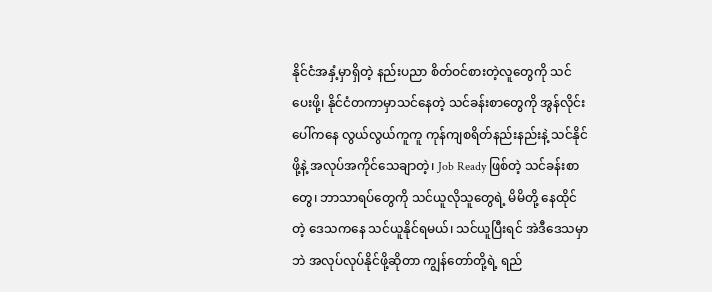နိုင်ငံအနှံ့မှာရှိတဲ့ နည်းပညာ စိတ်ဝင်စားတဲ့လူတွေကို သင်ပေးဖို့၊ နိုင်ငံတကာမှာသင်နေတဲ့ သင်ခန်းစာတွေကို အွန်လိုင်းပေါ်ကနေ လွယ်လွယ်ကူကူ ကုန်ကျစရိတ်နည်းနည်းနဲ့ သင်နိုင်ဖို့နဲ့ အလုပ်အကိုင်သေချာတဲ့၊ Job Ready ဖြစ်တဲ့ သင်ခန်းစာတွေ၊ ဘာသာရပ်တွေကို သင်ယူလိုသူတွေရဲ့ မိမိတို့ နေထိုင်တဲ့ ဒေသကနေ သင်ယူနိုင်ရမယ်၊ သင်ယူပြီးရင် အဲဒီဒေသမှာဘဲ အလုပ်လုပ်နိုင်ဖို့ဆိုတာ ကျွန်တော်တို့ရဲ့ ရည်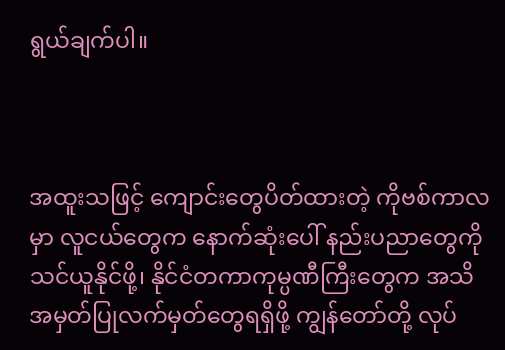ရွယ်ချက်ပါ။



အထူးသဖြင့် ကျောင်းတွေပိတ်ထားတဲ့ ကိုဗစ်ကာလမှာ လူငယ်တွေက နောက်ဆုံးပေါ် နည်းပညာတွေကို သင်ယူနိုင်ဖို့၊ နိုင်ငံတကာကုမ္ပဏီကြီးတွေက အသိအမှတ်ပြုလက်မှတ်တွေရရှိဖို့ ကျွန်တော်တို့ လုပ်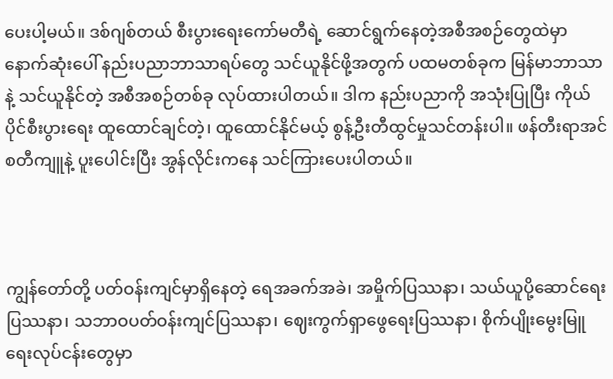ပေးပါ့မယ်။ ဒစ်ဂျစ်တယ် စီးပွားရေးကော်မတီရဲ့ ဆောင်ရွက်နေတဲ့အစီအစဉ်တွေထဲမှာ နောက်ဆုံးပေါ် နည်းပညာဘာသာရပ်တွေ သင်ယူနိုင်ဖို့အတွက် ပထမတစ်ခုက မြန်မာဘာသာနဲ့ သင်ယူနိုင်တဲ့ အစီအစဉ်တစ်ခု လုပ်ထားပါတယ်။ ဒါက နည်းပညာကို အသုံးပြုပြီး ကိုယ်ပိုင်စီးပွားရေး ထူထောင်ချင်တဲ့၊ ထူထောင်နိုင်မယ့် စွန့်ဦးတီထွင်မှုသင်တန်းပါ။ ဖန်တီးရာအင်စတီကျူနဲ့ ပူးပေါင်းပြီး အွန်လိုင်းကနေ သင်ကြားပေးပါတယ်။



ကျွန်တော်တို့ ပတ်ဝန်းကျင်မှာရှိနေတဲ့ ရေအခက်အခဲ၊ အမှိုက်ပြဿနာ၊ သယ်ယူပို့ဆောင်ရေး ပြဿနာ၊ သဘာဝပတ်ဝန်းကျင်ပြဿနာ၊ ဈေးကွက်ရှာဖွေရေးပြဿနာ၊ စိုက်ပျိုးမွေးမြူရေးလုပ်ငန်းတွေမှာ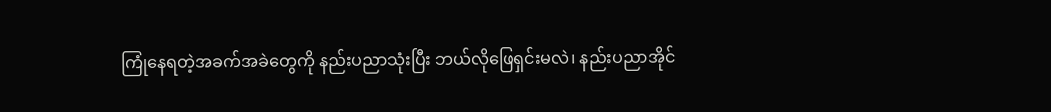ကြုံနေရတဲ့အခက်အခဲတွေကို နည်းပညာသုံးပြီး ဘယ်လိုဖြေရှင်းမလဲ၊ နည်းပညာအိုင်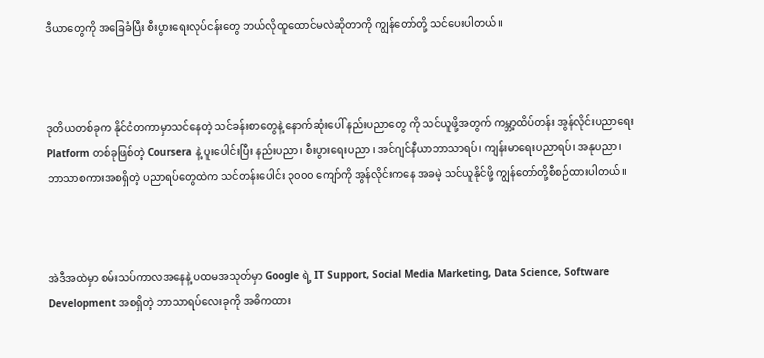ဒီယာတွေကို အခြေခံပြီး စီးပွားရေးလုပ်ငန်းတွေ ဘယ်လိုထူထောင်မလဲဆိုတာကို ကျွန်တော်တို့ သင်ပေးပါတယ်။



ဒုတိယတစ်ခုက နိုင်ငံတကာမှာသင်နေတဲ့ သင်ခန်းစာတွေနဲ့ နောက်ဆုံးပေါ် နည်းပညာတွေ ကို သင်ယူဖို့အတွက် ကမ္ဘာ့ထိပ်တန်း အွန်လိုင်းပညာရေး Platform တစ်ခုဖြစ်တဲ့ Coursera နဲ့ ပူးပေါင်းပြီး နည်းပညာ၊ စီးပွားရေးပညာ ၊ အင်ဂျင်နီယာဘာသာရပ်၊ ကျန်းမာရေးပညာရပ်၊ အနုပညာ၊ ဘာသာစကားအစရှိတဲ့ ပညာရပ်တွေထဲက သင်တန်းပေါင်း ၃၀၀၀ ကျော်ကို အွန်လိုင်းကနေ အခမဲ့ သင်ယူနိုင်ဖို့ ကျွန်တော်တို့စီစဉ်ထားပါတယ်။



အဲဒီအထဲမှာ စမ်းသပ်ကာလအနေနဲ့ ပထမအသုတ်မှာ Google ရဲ့ IT Support, Social Media Marketing, Data Science, Software Development အစရှိတဲ့ ဘာသာရပ်လေးခုကို အဓိကထား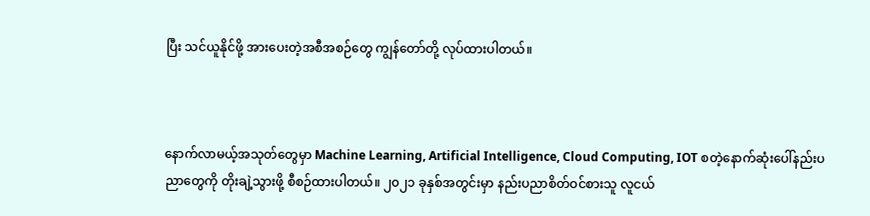ပြီး သင်ယူနိုင်ဖို့ အားပေးတဲ့အစီအစဉ်တွေ ကျွန်တော်တို့ လုပ်ထားပါတယ်။



နောက်လာမယ့်အသုတ်တွေမှာ Machine Learning, Artificial Intelligence, Cloud Computing, IOT စတဲ့နောက်ဆုံးပေါ်နည်းပညာတွေကို တိုးချဲ့သွားဖို့ စီစဉ်ထားပါတယ်။ ၂၀၂၁ ခုနှစ်အတွင်းမှာ နည်းပညာစိတ်ဝင်စားသူ လူငယ်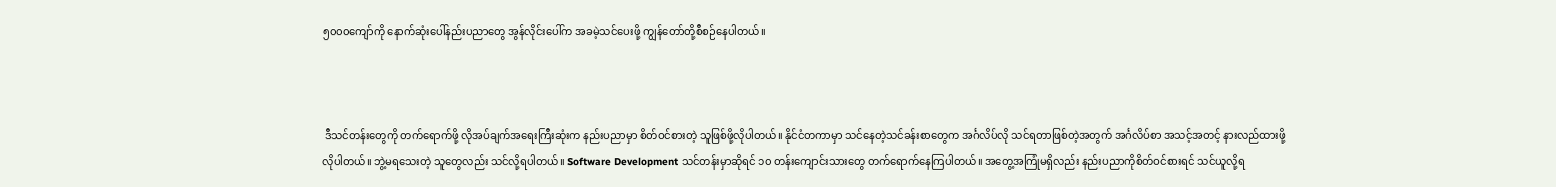၅၀၀၀ကျော်ကို နောက်ဆုံးပေါ်နည်းပညာတွေ အွန်လိုင်းပေါ်က အခမဲ့သင်ပေးဖို့ ကျွန်တော်တို့စီစဉ်နေပါတယ်။



 ဒီသင်တန်းတွေကို တက်ရောက်ဖို့ လိုအပ်ချက်အရေးကြီးဆုံးက နည်းပညာမှာ စိတ်ဝင်စားတဲ့ သူဖြစ်ဖို့လိုပါတယ်။ နိုင်ငံတကာမှာ သင်နေတဲ့သင်ခန်းစာတွေက အင်္ဂလိပ်လို သင်ရတာဖြစ်တဲ့အတွက် အင်္ဂလိပ်စာ အသင့်အတင့် နားလည်ထားဖို့လိုပါတယ်။ ဘွဲ့မရသေးတဲ့ သူတွေလည်း သင်လို့ရပါတယ်။ Software Development သင်တန်းမှာဆိုရင် ၁၀ တန်းကျောင်းသားတွေ တက်ရောက်နေကြပါတယ်။ အတွေ့အကြုံမရှိလည်း နည်းပညာကိုစိတ်ဝင်စားရင် သင်ယူလို့ရ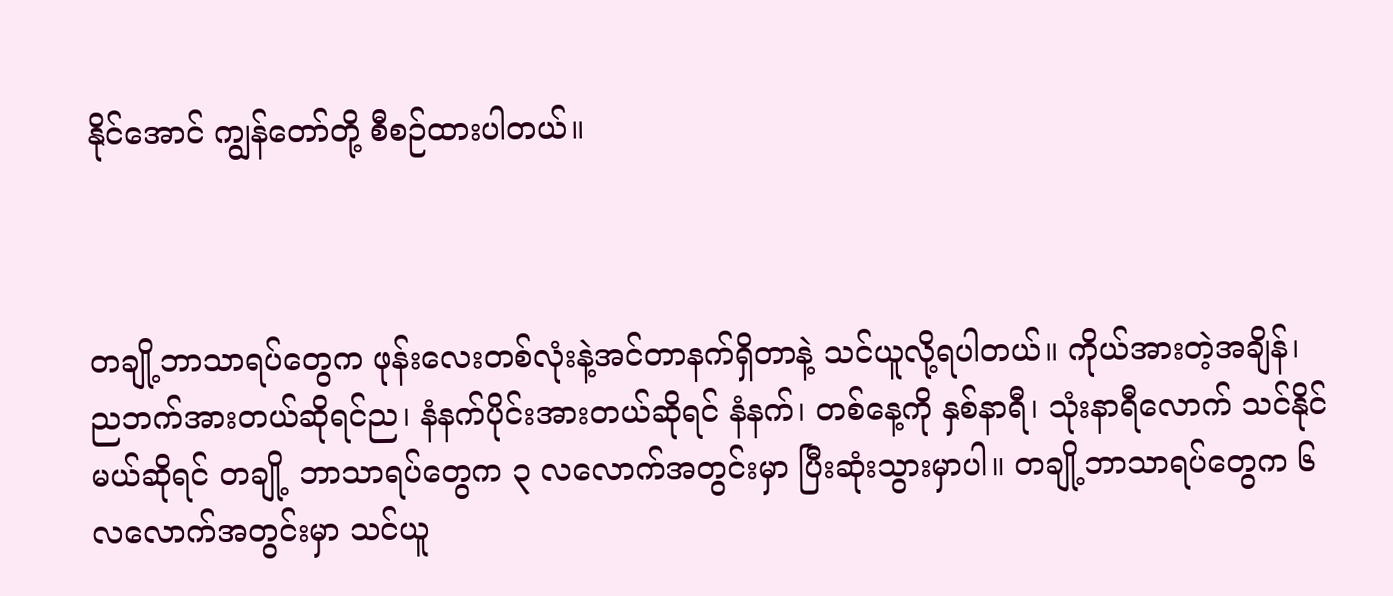နိုင်အောင် ကျွန်တော်တို့ စီစဉ်ထားပါတယ်။



တချို့ဘာသာရပ်တွေက ဖုန်းလေးတစ်လုံးနဲ့အင်တာနက်ရှိတာနဲ့ သင်ယူလို့ရပါတယ်။ ကိုယ်အားတဲ့အချိန်၊ ညဘက်အားတယ်ဆိုရင်ည၊ နံနက်ပိုင်းအားတယ်ဆိုရင် နံနက်၊ တစ်နေ့ကို နှစ်နာရီ၊ သုံးနာရီလောက် သင်နိုင်မယ်ဆိုရင် တချို့ ဘာသာရပ်တွေက ၃ လလောက်အတွင်းမှာ ပြီးဆုံးသွားမှာပါ။ တချို့ဘာသာရပ်တွေက ၆လလောက်အတွင်းမှာ သင်ယူ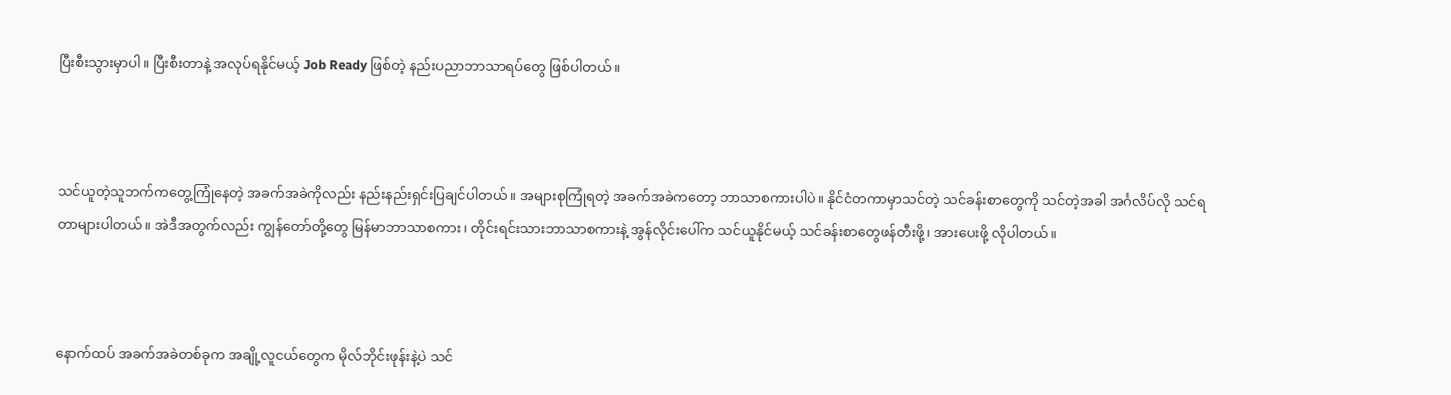ပြီးစီးသွားမှာပါ။ ပြီးစီးတာနဲ့ အလုပ်ရနိုင်မယ့် Job Ready ဖြစ်တဲ့ နည်းပညာဘာသာရပ်တွေ ဖြစ်ပါတယ်။



သင်ယူတဲ့သူဘက်ကတွေ့ကြုံနေတဲ့ အခက်အခဲကိုလည်း နည်းနည်းရှင်းပြချင်ပါတယ်။ အများစုကြုံရတဲ့ အခက်အခဲကတော့ ဘာသာစကားပါပဲ။ နိုင်ငံတကာမှာသင်တဲ့ သင်ခန်းစာတွေကို သင်တဲ့အခါ အင်္ဂလိပ်လို သင်ရတာများပါတယ်။ အဲဒီအတွက်လည်း ကျွန်တော်တို့တွေ မြန်မာဘာသာစကား၊ တိုင်းရင်းသားဘာသာစကားနဲ့ အွန်လိုင်းပေါ်က သင်ယူနိုင်မယ့် သင်ခန်းစာတွေဖန်တီးဖို့၊ အားပေးဖို့ လိုပါတယ်။



နောက်ထပ် အခက်အခဲတစ်ခုက အချို့လူငယ်တွေက မိုလ်ဘိုင်းဖုန်းနဲ့ပဲ သင်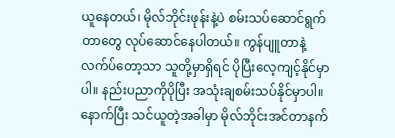ယူနေတယ်၊ မိုလ်ဘိုင်းဖုန်းနဲ့ပဲ စမ်းသပ်ဆောင်ရွက်တာတွေ လုပ်ဆောင်နေပါတယ်။ ကွန်ပျူတာနဲ့ လက်ပ်တော့သာ သူတို့မှာရှိရင် ပိုပြီးလေ့ကျင့်နိုင်မှာပါ။ နည်းပညာကိုပိုပြီး အသုံးချစမ်းသပ်နိုင်မှာပါ။ နောက်ပြီး သင်ယူတဲ့အခါမှာ မိုလ်ဘိုင်းအင်တာနက်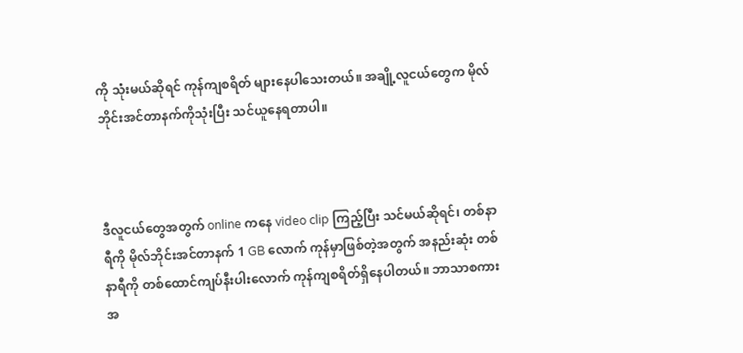ကို သုံးမယ်ဆိုရင် ကုန်ကျစရိတ် များနေပါသေးတယ်။ အချို့လူငယ်တွေက မိုလ်ဘိုင်းအင်တာနက်ကိုသုံးပြီး သင်ယူနေရတာပါ။



ဒီလူငယ်တွေအတွက် online ကနေ video clip ကြည့်ပြီး သင်မယ်ဆိုရင်၊ တစ်နာရီကို မိုလ်ဘိုင်းအင်တာနက် 1 GB လောက် ကုန်မှာဖြစ်တဲ့အတွက် အနည်းဆုံး တစ်နာရီကို တစ်ထောင်ကျပ်နီးပါးလောက် ကုန်ကျစရိတ်ရှိနေပါတယ်။ ဘာသာစကားအ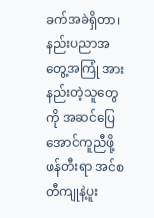ခက်အခဲရှိတာ၊ နည်းပညာအတွေ့အကြုံ အားနည်းတဲ့သူတွေကို အဆင်ပြေအောင်ကူညီဖို့  ဖန်တီးရာ အင်စတီကျုနဲ့ပူး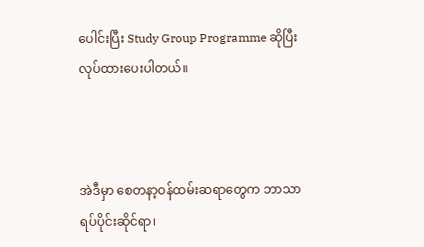ပေါင်းပြီး Study Group Programme ဆိုပြီး လုပ်ထားပေးပါတယ်။



အဲဒီမှာ စေတနာ့ဝန်ထမ်းဆရာတွေက ဘာသာရပ်ပိုင်းဆိုင်ရာ၊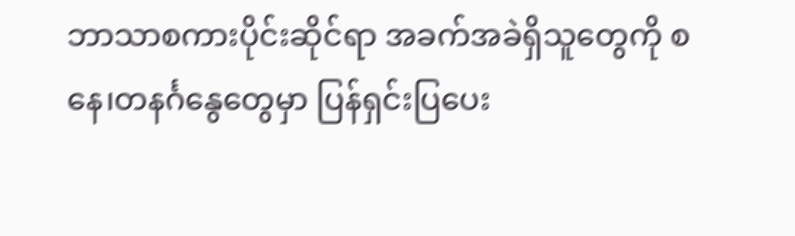ဘာသာစကားပိုင်းဆိုင်ရာ အခက်အခဲရှိသူတွေကို စနေ၊တနင်္ဂနွေတွေမှာ ပြန်ရှင်းပြပေး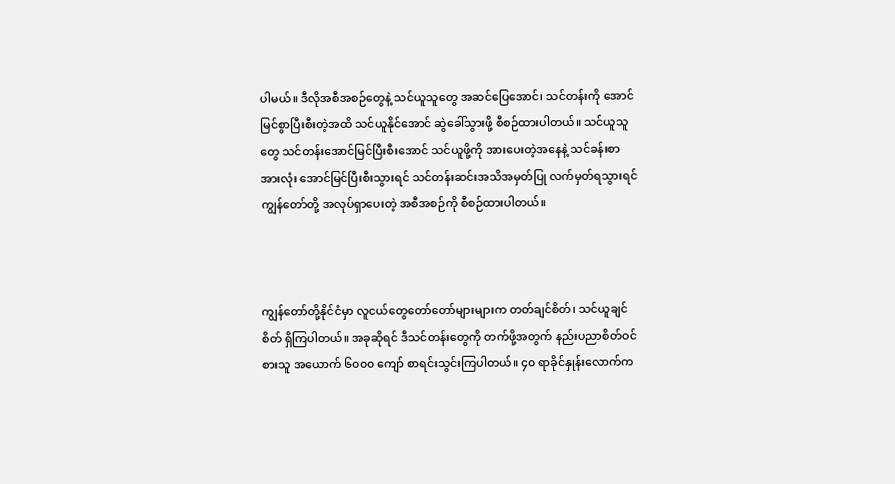ပါမယ်။ ဒီလိုအစီအစဉ်တွေနဲ့ သင်ယူသူတွေ အဆင်ပြေအောင်၊ သင်တန်းကို အောင်မြင်စွာပြီးစီးတဲ့အထိ သင်ယူနိုင်အောင် ဆွဲခေါ်သွားဖို့ စီစဉ်ထားပါတယ်။ သင်ယူသူတွေ သင်တန်းအောင်မြင်ပြီးစီးအောင် သင်ယူဖို့ကို အားပေးတဲ့အနေနဲ့ သင်ခန်းစာအားလုံး အောင်မြင်ပြီးစီးသွားရင် သင်တန်းဆင်းအသိအမှတ်ပြု လက်မှတ်ရသွားရင် ကျွန်တော်တို့ အလုပ်ရှာပေးတဲ့ အစီအစဉ်ကို စီစဉ်ထားပါတယ်။



ကျွန်တော်တို့နိုင်ငံမှာ လူငယ်တွေတော်တော်များများက တတ်ချင်စိတ်၊ သင်ယူချင်စိတ် ရှိကြပါတယ်။ အခုဆိုရင် ဒီသင်တန်းတွေကို တက်ဖို့အတွက် နည်းပညာစိတ်ဝင်စားသူ အယောက် ၆၀၀၀ ကျော် စာရင်းသွင်းကြပါတယ်။ ၄၀ ရာခိုင်နှုန်းလောက်က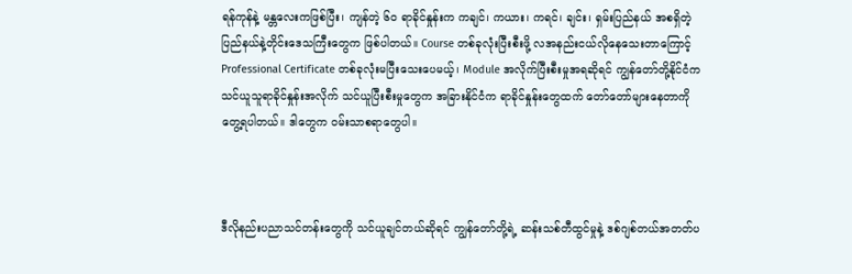ရန်ကုန်နဲ့ မန္တလေးကဖြစ်ပြီး၊ ကျန်တဲ့ ၆၀ ရာခိုင်နှုန်းက ကချင်၊ ကယား၊ ကရင်၊ ချင်း၊ ရှမ်းပြည်နယ် အစရှိတဲ့ ပြည်နယ်နဲ့တိုင်းဒေသကြီးတွေက ဖြစ်ပါတယ်။ Course တစ်ခုလုံးပြီးစီးဖို့ လအနည်းငယ်လိုနေသေးတာကြောင့် Professional Certificate တစ်ခုလုံးမပြီးသေးပေမယ့်၊ Module အလိုက်ပြီးစီးမှုအရဆိုရင် ကျွန်တော်တို့နိုင်ငံက သင်ယူသူရာခိုင်နှုန်းအလိုက် သင်ယူပြီးစီးမှုတွေက အခြားနိုင်ငံက ရာခိုင်နှုန်းတွေထက် တော်တော်များနေတာကိုတွေ့ရပါတယ်။ ဒါတွေက ဝမ်းသာစရာတွေပါ။



ဒီလိုနည်းပညာသင်တန်းတွေကို သင်ယူချင်တယ်ဆိုရင် ကျွန်တော်တို့ရဲ့ ဆန်းသစ်တီထွင်မှုနဲ့ ဒစ်ဂျစ်တယ်အတတ်ပ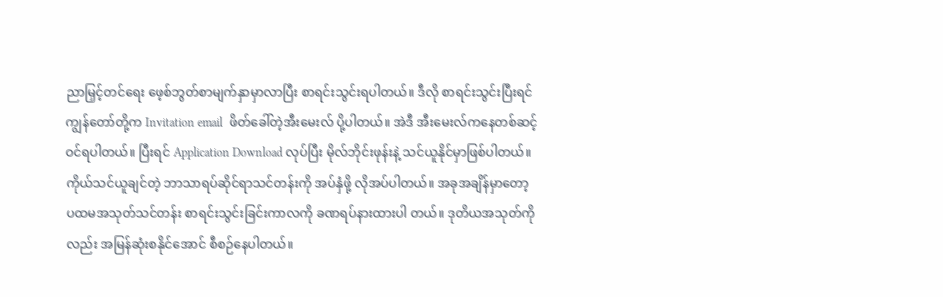ညာမြှင့်တင်ရေး ဖေ့စ်ဘွတ်စာမျက်နှာမှာလာပြီး စာရင်းသွင်းရပါတယ်။ ဒီလို စာရင်းသွင်းပြီးရင် ကျွန်တော်တို့က Invitation email  ဖိတ်ခေါ်တဲ့အီးမေးလ် ပို့ပါတယ်။ အဲဒီ အီးမေးလ်ကနေတစ်ဆင့် ဝင်ရပါတယ်။ ပြီးရင် Application Download လုပ်ပြီး မိုလ်ဘိုင်းဖုန်းနဲ့ သင်ယူနိုင်မှာဖြစ်ပါတယ်။ ကိုယ်သင်ယူချင်တဲ့ ဘာသာရပ်ဆိုင်ရာသင်တန်းကို အပ်နှံဖို့ လိုအပ်ပါတယ်။ အခုအချိန်မှာတော့ ပထမအသုတ်သင်တန်း စာရင်းသွင်းခြင်းကာလကို ခဏရပ်နားထားပါ တယ်။ ဒုတိယအသုတ်ကိုလည်း အမြန်ဆုံးစနိုင်အောင် စီစဉ်နေပါတယ်။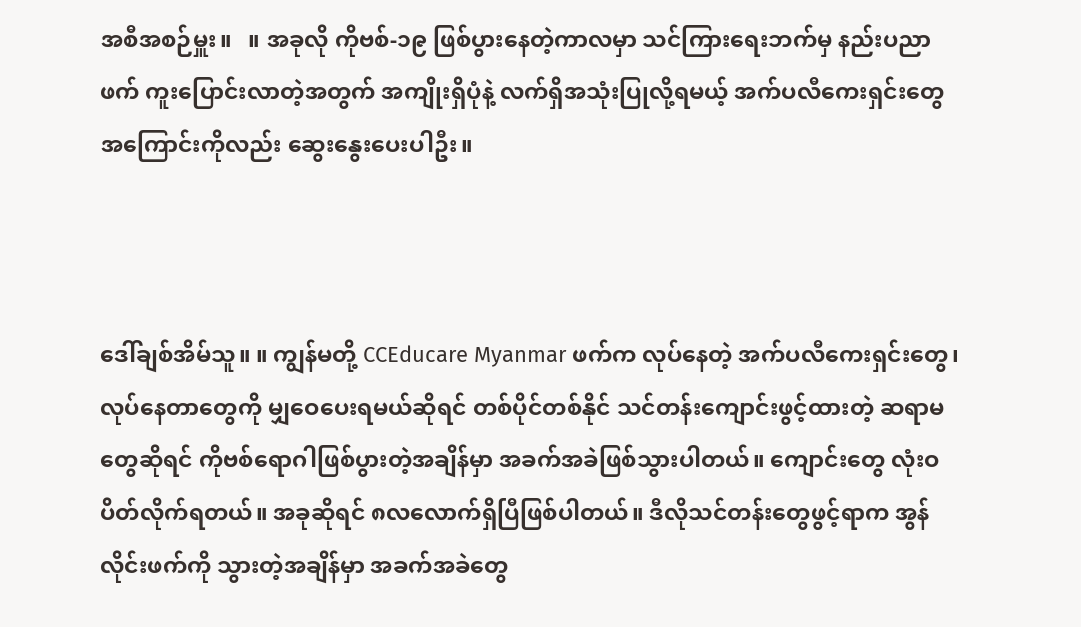အစီအစဉ်မှူး။   ။ အခုလို ကိုဗစ်-၁၉ ဖြစ်ပွားနေတဲ့ကာလမှာ သင်ကြားရေးဘက်မှ နည်းပညာဖက် ကူးပြောင်းလာတဲ့အတွက် အကျိုးရှိပုံနဲ့ လက်ရှိအသုံးပြုလို့ရမယ့် အက်ပလီကေးရှင်းတွေ အကြောင်းကိုလည်း ဆွေးနွေးပေးပါဦး။



ဒေါ်ချစ်အိမ်သူ။ ။ ကျွန်မတို့ CCEducare Myanmar ဖက်က လုပ်နေတဲ့ အက်ပလီကေးရှင်းတွေ၊ လုပ်နေတာတွေကို မျှဝေပေးရမယ်ဆိုရင် တစ်ပိုင်တစ်နိုင် သင်တန်းကျောင်းဖွင့်ထားတဲ့ ဆရာမတွေဆိုရင် ကိုဗစ်ရောဂါဖြစ်ပွားတဲ့အချိန်မှာ အခက်အခဲဖြစ်သွားပါတယ်။ ကျောင်းတွေ လုံးဝပိတ်လိုက်ရတယ်။ အခုဆိုရင် ၈လလောက်ရှိပြီဖြစ်ပါတယ်။ ဒီလိုသင်တန်းတွေဖွင့်ရာက အွန်လိုင်းဖက်ကို သွားတဲ့အချိန်မှာ အခက်အခဲတွေ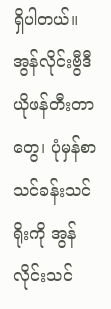ရှိပါတယ်။ အွန်လိုင်းဗွီဒီယိုဖန်တီးတာတွေ၊ ပုံမှန်စာသင်ခန်းသင်ရိုးကို အွန်လိုင်းသင်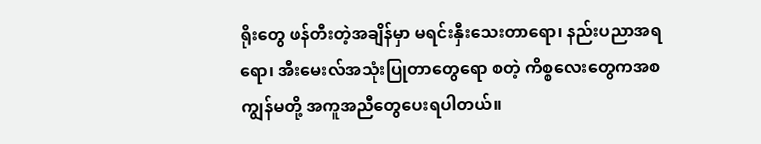ရိုးတွေ ဖန်တီးတဲ့အချိန်မှာ မရင်းနှီးသေးတာရော၊ နည်းပညာအရရော၊ အီးမေးလ်အသုံးပြုတာတွေရော စတဲ့ ကိစ္စလေးတွေကအစ ကျွန်မတို့ အကူအညီတွေပေးရပါတယ်။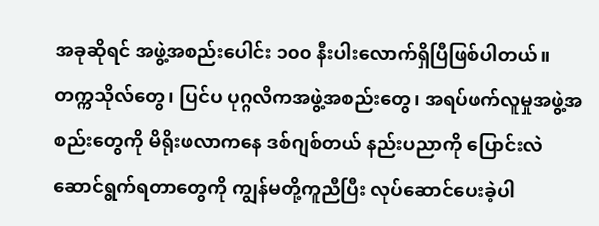အခုဆိုရင် အဖွဲ့အစည်းပေါင်း ၁၀၀ နီးပါးလောက်ရှိပြီဖြစ်ပါတယ်။ တက္ကသိုလ်တွေ၊ ပြင်ပ ပုဂ္ဂလိကအဖွဲ့အစည်းတွေ၊ အရပ်ဖက်လူမှုအဖွဲ့အစည်းတွေကို မိရိုးဖလာကနေ ဒစ်ဂျစ်တယ် နည်းပညာကို ပြောင်းလဲဆောင်ရွက်ရတာတွေကို ကျွန်မတို့ကူညီပြီး လုပ်ဆောင်ပေးခဲ့ပါ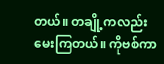တယ်။ တချို့ကလည်းမေးကြတယ်။ ကိုဗစ်ကာ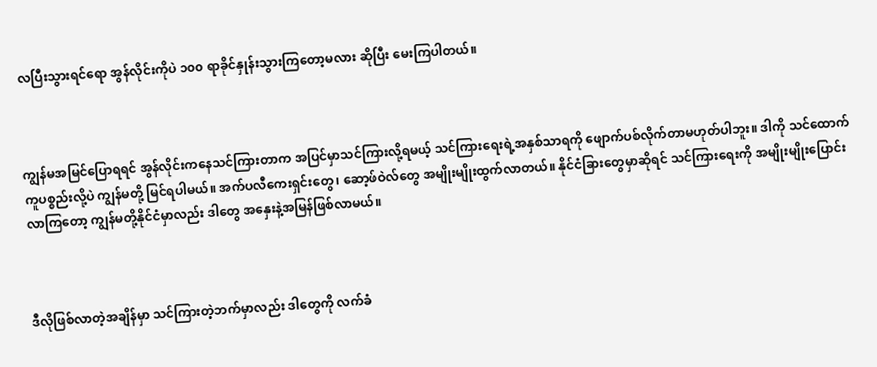လပြီးသွားရင်ရော အွန်လိုင်းကိုပဲ ၁၀၀ ရာခိုင်နှုန်းသွားကြတော့မလား ဆိုပြီး မေးကြပါတယ်။



ကျွန်မအမြင်ပြောရရင် အွန်လိုင်းကနေသင်ကြားတာက အပြင်မှာသင်ကြားလို့ရမယ့် သင်ကြားရေးရဲ့အနှစ်သာရကို ဖျောက်ပစ်လိုက်တာမဟုတ်ပါဘူး။ ဒါကို သင်ထောက်ကူပစ္စည်းလို့ပဲ ကျွန်မတို့ မြင်ရပါမယ်။ အက်ပလီကေးရှင်းတွေ၊ ဆော့ဖ်ဝဲလ်တွေ အမျိုးမျိုးထွက်လာတယ်။ နိုင်ငံခြားတွေမှာဆိုရင် သင်ကြားရေးကို အမျိုးမျိုးပြောင်းလာကြတော့ ကျွန်မတို့နိုင်ငံမှာလည်း ဒါတွေ အနှေးနဲ့အမြန်ဖြစ်လာမယ်။



ဒီလိုဖြစ်လာတဲ့အချိန်မှာ သင်ကြားတဲ့ဘက်မှာလည်း ဒါတွေကို လက်ခံ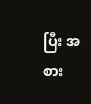ပြီး အစား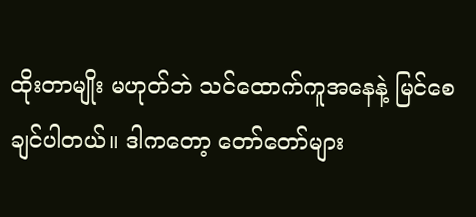ထိုးတာမျိုး မဟုတ်ဘဲ သင်ထောက်ကူအနေနဲ့ မြင်စေချင်ပါတယ်။ ဒါကတော့ တော်တော်များ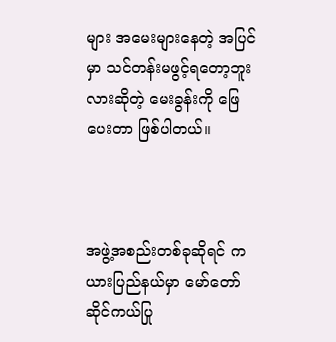များ အမေးများနေတဲ့ အပြင်မှာ သင်တန်းမဖွင့်ရတော့ဘူးလားဆိုတဲ့ မေးခွန်းကို ဖြေပေးတာ ဖြစ်ပါတယ်။



အဖွဲ့အစည်းတစ်ခုဆိုရင် ကယားပြည်နယ်မှာ မော်တော်ဆိုင်ကယ်ပြု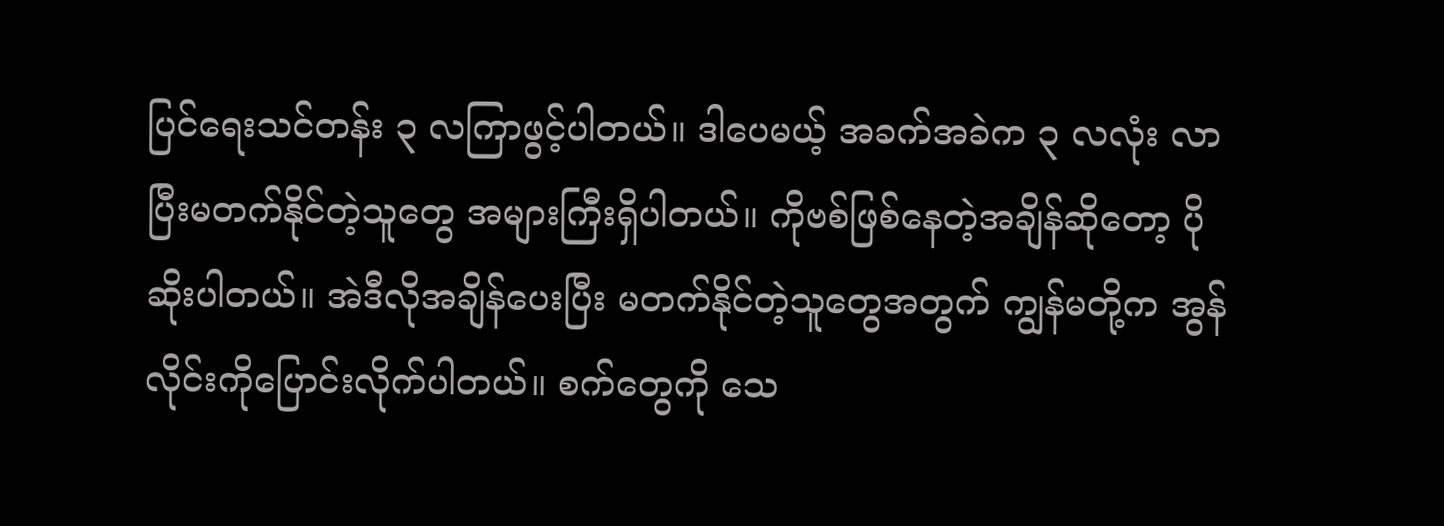ပြင်ရေးသင်တန်း ၃ လကြာဖွင့်ပါတယ်။ ဒါပေမယ့် အခက်အခဲက ၃ လလုံး လာပြီးမတက်နိုင်တဲ့သူတွေ အများကြီးရှိပါတယ်။ ကိုဗစ်ဖြစ်နေတဲ့အချိန်ဆိုတော့ ပိုဆိုးပါတယ်။ အဲဒီလိုအချိန်ပေးပြီး မတက်နိုင်တဲ့သူတွေအတွက် ကျွန်မတို့က အွန်လိုင်းကိုပြောင်းလိုက်ပါတယ်။ စက်တွေကို သေ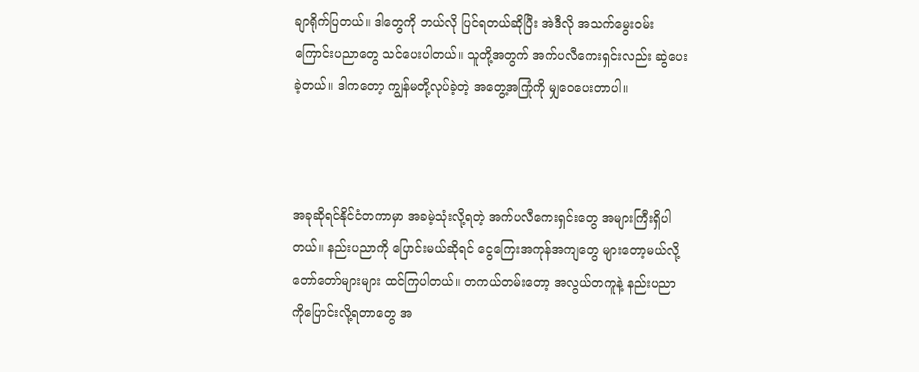ချာရိုက်ပြတယ်။ ဒါတွေကို ဘယ်လို ပြင်ရတယ်ဆိုပြီး အဲဒီလို အသက်မွေးဝမ်းကြောင်းပညာတွေ သင်ပေးပါတယ်။ သူတို့အတွက် အက်ပလီကေးရှင်းလည်း ဆွဲပေးခဲ့တယ်။ ဒါကတော့ ကျွန်မတို့လုပ်ခဲ့တဲ့ အတွေ့အကြုံကို မျှဝေပေးတာပါ။



အခုဆိုရင်နိုင်ငံတကာမှာ အခမဲ့သုံးလို့ရတဲ့ အက်ပလီကေးရှင်းတွေ အများကြီးရှိပါတယ်။ နည်းပညာကို ပြောင်းမယ်ဆိုရင် ငွေကြေးအကုန်အကျတွေ များတော့မယ်လို့ တော်တော်များများ ထင်ကြပါတယ်။ တကယ်တမ်းတော့ အလွယ်တကူနဲ့ နည်းပညာကိုပြောင်းလို့ရတာတွေ အ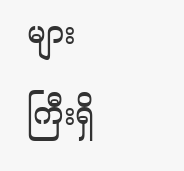များကြီးရှိ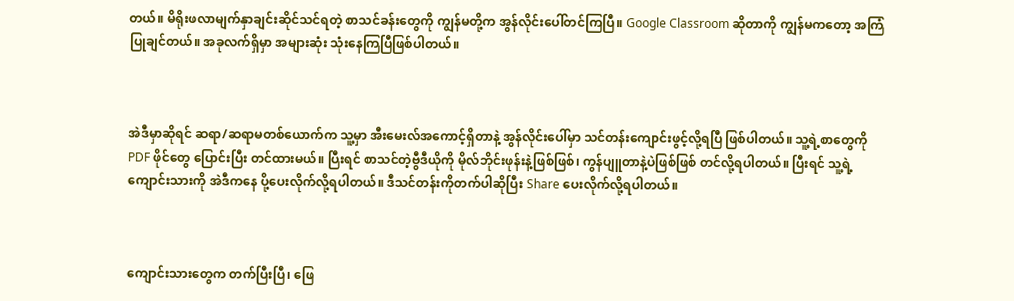တယ်။ မိရိုးဖလာမျက်နှာချင်းဆိုင်သင်ရတဲ့ စာသင်ခန်းတွေကို ကျွန်မတို့က အွန်လိုင်းပေါ်တင်ကြပြီ။ Google Classroom ဆိုတာကို ကျွန်မကတော့ အကြံပြုချင်တယ်။ အခုလက်ရှိမှာ အများဆုံး သုံးနေကြပြီဖြစ်ပါတယ်။



အဲဒီမှာဆိုရင် ဆရာ/ဆရာမတစ်ယောက်က သူ့မှာ အီးမေးလ်အကောင့်ရှိတာနဲ့ အွန်လိုင်းပေါ်မှာ သင်တန်းကျောင်းဖွင့်လို့ရပြီ ဖြစ်ပါတယ်။ သူ့ရဲ့စာတွေကို PDF ဖိုင်တွေ ပြောင်းပြီး တင်ထားမယ်။ ပြီးရင် စာသင်တဲ့ဗွီဒီယိုကို မိုလ်ဘိုင်းဖုန်းနဲ့ဖြစ်ဖြစ်၊ ကွန်ပျူတာနဲ့ပဲဖြစ်ဖြစ် တင်လို့ရပါတယ်။ ပြီးရင် သူ့ရဲ့ကျောင်းသားကို အဲဒီကနေ ပို့ပေးလိုက်လို့ရပါတယ်။ ဒီသင်တန်းကိုတက်ပါဆိုပြီး Share ပေးလိုက်လို့ရပါတယ်။



ကျောင်းသားတွေက တက်ပြီးပြီ၊ ဖြေ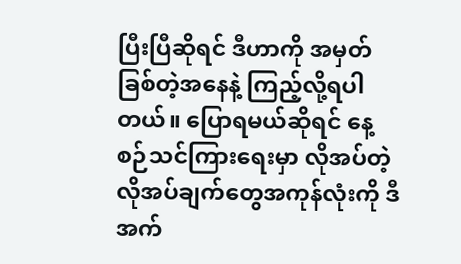ပြီးပြီဆိုရင် ဒီဟာကို အမှတ်ခြစ်တဲ့အနေနဲ့ ကြည့်လို့ရပါတယ်။ ပြောရမယ်ဆိုရင် နေ့စဉ်သင်ကြားရေးမှာ လိုအပ်တဲ့ လိုအပ်ချက်တွေအကုန်လုံးကို ဒီအက်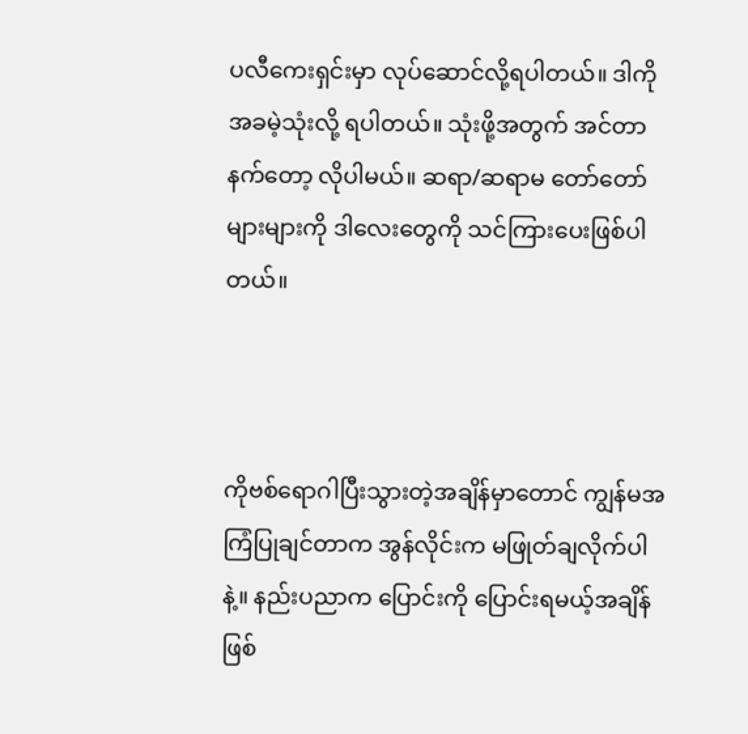ပလီကေးရှင်းမှာ လုပ်ဆောင်လို့ရပါတယ်။ ဒါကို အခမဲ့သုံးလို့ ရပါတယ်။ သုံးဖို့အတွက် အင်တာနက်တော့ လိုပါမယ်။ ဆရာ/ဆရာမ တော်တော်များများကို ဒါလေးတွေကို သင်ကြားပေးဖြစ်ပါတယ်။



ကိုဗစ်ရောဂါပြီးသွားတဲ့အချိန်မှာတောင် ကျွန်မအကြံပြုချင်တာက အွန်လိုင်းက မဖြုတ်ချလိုက်ပါနဲ့။ နည်းပညာက ပြောင်းကို ပြောင်းရမယ့်အချိန် ဖြစ်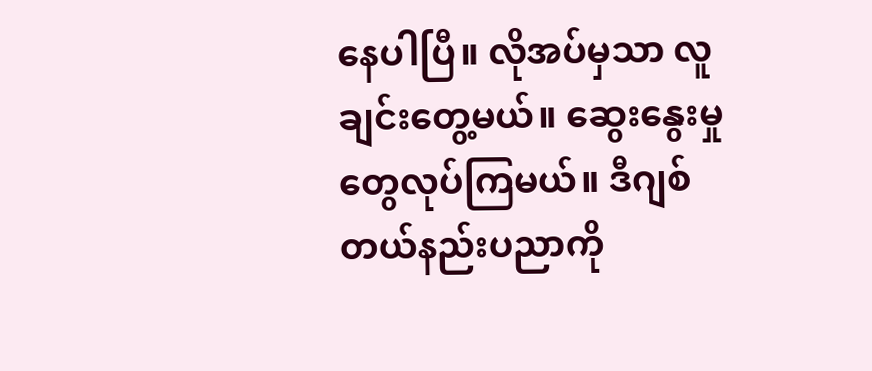နေပါပြီ။ လိုအပ်မှသာ လူချင်းတွေ့မယ်။ ဆွေးနွေးမှုတွေလုပ်ကြမယ်။ ဒီဂျစ်တယ်နည်းပညာကို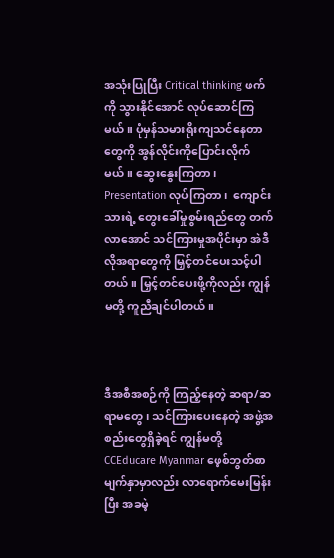အသုံးပြုပြီး Critical thinking ဖက်ကို သွားနိုင်အောင် လုပ်ဆောင်ကြမယ်။ ပုံမှန်သမားရိုးကျသင်နေတာတွေကို အွန်လိုင်းကိုပြောင်းလိုက်မယ်။ ဆွေးနွေးကြတာ၊ Presentation လုပ်ကြတာ၊  ကျောင်းသားရဲ့ တွေးခေါ်မှုစွမ်းရည်တွေ တက်လာအောင် သင်ကြားမှုအပိုင်းမှာ အဲဒီလိုအရာတွေကို မြှင့်တင်ပေးသင့်ပါတယ်။ မြှင့်တင်ပေးဖို့ကိုလည်း ကျွန်မတို့ ကူညီချင်ပါတယ်။



ဒီအစီအစဉ်ကို ကြည့်နေတဲ့ ဆရာ/ဆရာမတွေ၊ သင်ကြားပေးနေတဲ့ အဖွဲ့အစည်းတွေရှိခဲ့ရင် ကျွန်မတို့ CCEducare Myanmar ဖေ့စ်ဘွတ်စာမျက်နှာမှာလည်း လာရောက်မေးမြန်းပြီး အခမဲ့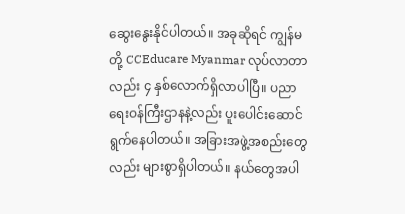ဆွေးနွေးနိုင်ပါတယ်။ အခုဆိုရင် ကျွန်မတို့ CCEducare Myanmar လုပ်လာတာလည်း ၄ နှစ်လောက်ရှိလာပါပြီ။ ပညာရေးဝန်ကြီးဌာနနဲ့လည်း ပူးပေါင်းဆောင်ရွက်နေပါတယ်။ အခြားအဖွဲ့အစည်းတွေလည်း များစွာရှိပါတယ်။ နယ်တွေအပါ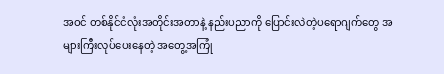အဝင် တစ်နိုင်ငံလုံးအတိုင်းအတာနဲ့ နည်းပညာကို ပြောင်းလဲတဲ့ပရောဂျက်တွေ အများကြီးလုပ်ပေးနေတဲ့ အတွေ့အကြုံ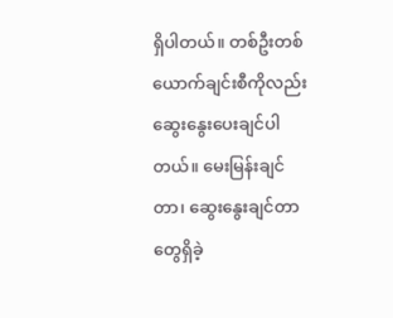ရှိပါတယ်။ တစ်ဦးတစ်ယောက်ချင်းစီကိုလည်း ဆွေးနွေးပေးချင်ပါတယ်။ မေးမြန်းချင်တာ၊ ဆွေးနွေးချင်တာတွေရှိခဲ့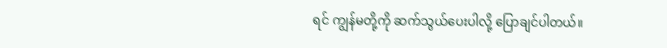ရင် ကျွန်မတို့ကို ဆက်သွယ်ပေးပါလို့ ပြောချင်ပါတယ်။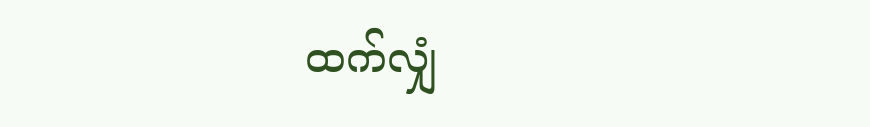ထက်လျှံ